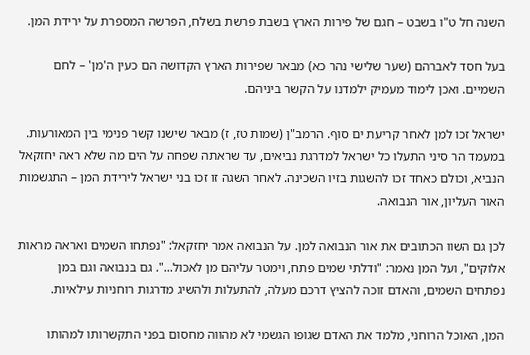השנה חל ט"ו בשבט – חגם של פירות הארץ בשבת פרשת בשלח, הפרשה המספרת על ירידת המן.

בעל חסד לאברהם (שער שלישי נהר כא) מבאר שפירות הארץ הקדושה הם כעין ה'מן' – לחם השמיים. ואכן לימוד מעמיק ילמדנו על הקשר ביניהם.

ישראל זכו למן לאחר קריעת ים סוף. הרמב"ן (שמות טז, ז) מבאר שישנו קשר פנימי בין המאורעות. במעמד הר סיני התעלו כל ישראל למדרגת נביאים, עד שראתה שפחה על הים מה שלא ראה יחזקאל הנביא, וכולם כאחד זכו להשגות בזיו השכינה. לאחר השגה זו זכו בני ישראל לירידת המן – התגשמות האור העליון, אור הנבואה.

לכן גם השוו הכתובים את אור הנבואה למן. על הנבואה אמר יחזקאל: "נפתחו השמים ואראה מראות אלוקים", ועל המן נאמר: "ודלתי שמים פתח, וימטר עליהם מן לאכול...". גם בנבואה וגם במן נפתחים השמים, והאדם זוכה להציץ דרכם מעלה, להתעלות ולהשיג מדרגות רוחניות עילאיות.

המן, האוכל הרוחני, מלמד את האדם שגופו הגשמי לא מהווה מחסום בפני התקשרותו למהותו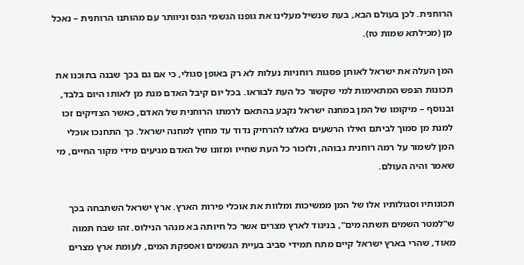הרוחנית. לכן בעולם הבא, בעת שנשיל מעלינו את גופנו הגשמי הגס וניוותר עם מהותנו הרוחנית – נאכל מן (מכילתא שמות טז).

המן העלה את ישראל לאותן פסגות רוחניות נעלות לא רק באופן סגולי, כי אם גם בכך שבנה בתוכנו את תכונות הנפש המתאימות למי שקשור כל העת לבוראו. בכל יום קיבל האדם מנת מן לאותו היום בלבד, ובנוסף – מיקומו של המן במחנה ישראל נקבע בהתאם לרמתו הרוחנית של האדם, כאשר הצדיקים זכו למנת מן סמוך לביתם ואילו הרשעים נאלצו להרחיק נדוד עד מחוץ למחנה ישראל. כך התחנכו אוכלי המן לשמור על רמה רוחנית גבוהה, ולזכור כל העת שחייו ומזונו של האדם מגיעים מידי מקור החיים, מי שאמר והיה העולם.

תכונותיו וסגולותיו אלו של המן ממשיכות ומלוות את אוכלי פירות הארץ. ארץ ישראל השתבחה בכך ש"למטר השמים תשתה מים", בניגוד לארץ מצרים אשר כל חיותה בא מנהר הנילוס. זהו שבח תמוה מאוד, שהרי בארץ ישראל קיים מתח תמידי סביב בעיית הגשמים ואספקת המים, לעומת ארץ מצרים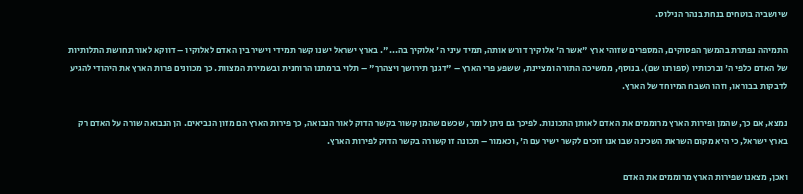שיושביה בוטחים בנחת בנהר הנילוס.

התמיהה נפתרת בהמשך הפסוקים, המספרים שזוהי ארץ "אשר ה' אלוקיך דורש אותה, תמיד עיני ה' אלוקיך בה...". בארץ ישראל ישנו קשר תמידי וישיר בין האדם לאלוקיו – דווקא לאור תחושת התלותיות של האדם כלפי ה' וברכותיו (ספורנו שם). בנוסף, ממשיכה התורה ומציינת, ששפע פרי הארץ – "דגנך תירושך ויצהרך" – תלוי ברמתנו הרוחנית ובשמירת המצוות. כך מכוונים פרות הארץ את היהודי להגיע לדבקות בבוראו, וזהו השבח המיוחד של הארץ.

נמצא, אם כך, שהמן ופירות הארץ מרוממים את האדם לאותן התכונות. לפיכך גם ניתן לומר, שכשם שהמן קשור בקשר הדוק לאור הנבואה, כך פירות הארץ הם מזון הנביאים. הן הנבואה שורה על האדם רק בארץ ישראל, כי היא מקום השראת השכינה שבו אנו זוכים לקשר ישיר עם ה', וכאמור – תכונה זו קשורה בקשר הדוק לפירות הארץ.

ואכן, מצאנו שפירות הארץ מרוממים את האדם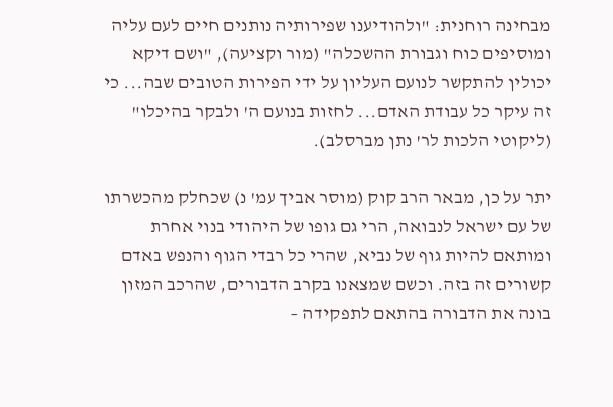מבחינה רוחנית: "ולהודיענו שפירותיה נותנים חיים לעם עליה ומוסיפים כוח וגבורת ההשכלה" (מור וקציעה), "ושם דיקא יכולין להתקשר לנועם העליון על ידי הפירות הטובים שבה... כי זה עיקר כל עבודת האדם... לחזות בנועם ה' ולבקר בהיכלו" (ליקוטי הלכות לר' נתן מברסלב).

יתר על כן, מבאר הרב קוק (מוסר אביך עמ' נ) שכחלק מהכשרתו של עם ישראל לנבואה, הרי גם גופו של היהודי בנוי אחרת ומותאם להיות גוף של נביא, שהרי כל רבדי הגוף והנפש באדם קשורים זה בזה. וכשם שמצאנו בקרב הדבורים, שהרכב המזון בונה את הדבורה בהתאם לתפקידה –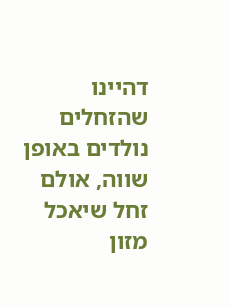דהיינו שהזחלים נולדים באופן שווה, אולם זחל שיאכל מזון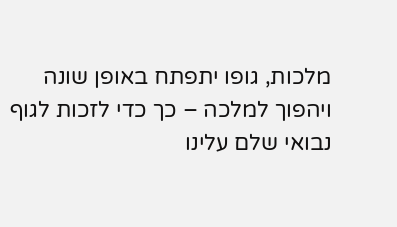מלכות, גופו יתפתח באופן שונה ויהפוך למלכה – כך כדי לזכות לגוף נבואי שלם עלינו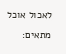לאכול אוכל מתאים: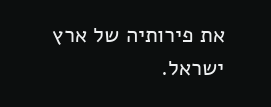את פירותיה של ארץ ישראל.